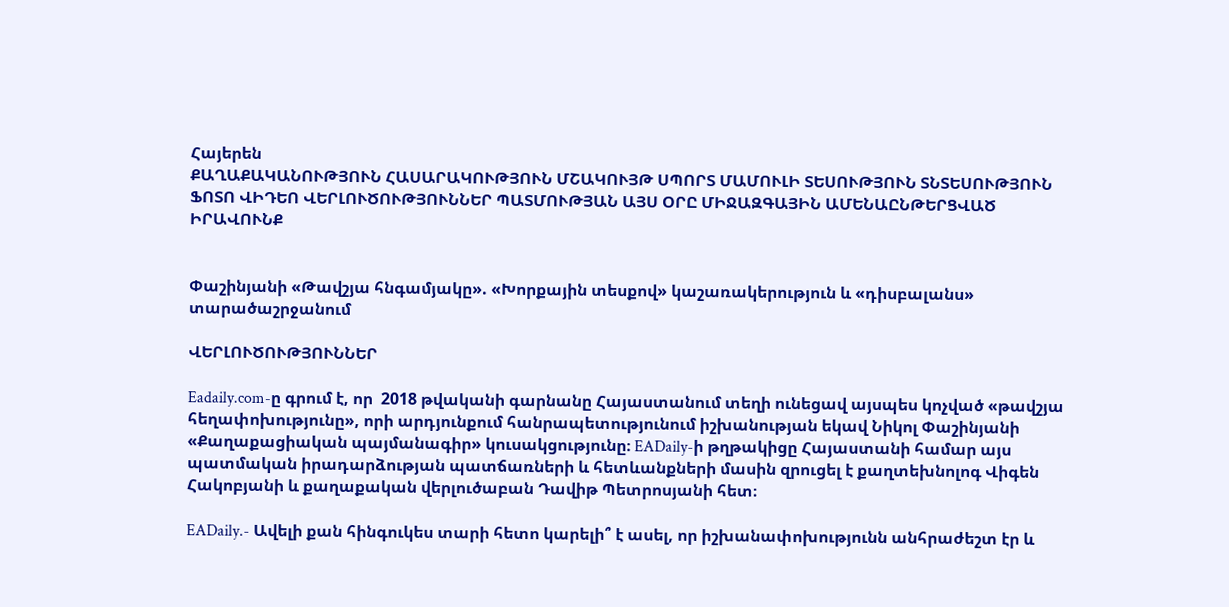Հայերեն
ՔԱՂԱՔԱԿԱՆՈՒԹՅՈՒՆ ՀԱՍԱՐԱԿՈՒԹՅՈՒՆ ՄՇԱԿՈՒՅԹ ՍՊՈՐՏ ՄԱՄՈՒԼԻ ՏԵՍՈՒԹՅՈՒՆ ՏՆՏԵՍՈՒԹՅՈՒՆ ՖՈՏՈ ՎԻԴԵՈ ՎԵՐԼՈՒԾՈՒԹՅՈՒՆՆԵՐ ՊԱՏՄՈՒԹՅԱՆ ԱՅՍ ՕՐԸ ՄԻՋԱԶԳԱՅԻՆ ԱՄԵՆԱԸՆԹԵՐՑՎԱԾ ԻՐԱՎՈՒՆՔ


Փաշինյանի «Թավշյա հնգամյակը». «Խորքային տեսքով» կաշառակերություն և «դիսբալանս» տարածաշրջանում

ՎԵՐԼՈՒԾՈՒԹՅՈՒՆՆԵՐ

Eadaily.com-ը գրում է, որ  2018 թվականի գարնանը Հայաստանում տեղի ունեցավ այսպես կոչված «թավշյա հեղափոխությունը», որի արդյունքում հանրապետությունում իշխանության եկավ Նիկոլ Փաշինյանի «Քաղաքացիական պայմանագիր» կուսակցությունը։ EADaily-ի թղթակիցը Հայաստանի համար այս պատմական իրադարձության պատճառների և հետևանքների մասին զրուցել է քաղտեխնոլոգ Վիգեն Հակոբյանի և քաղաքական վերլուծաբան Դավիթ Պետրոսյանի հետ։

EADaily.- Ավելի քան հինգուկես տարի հետո կարելի՞ է ասել, որ իշխանափոխությունն անհրաժեշտ էր և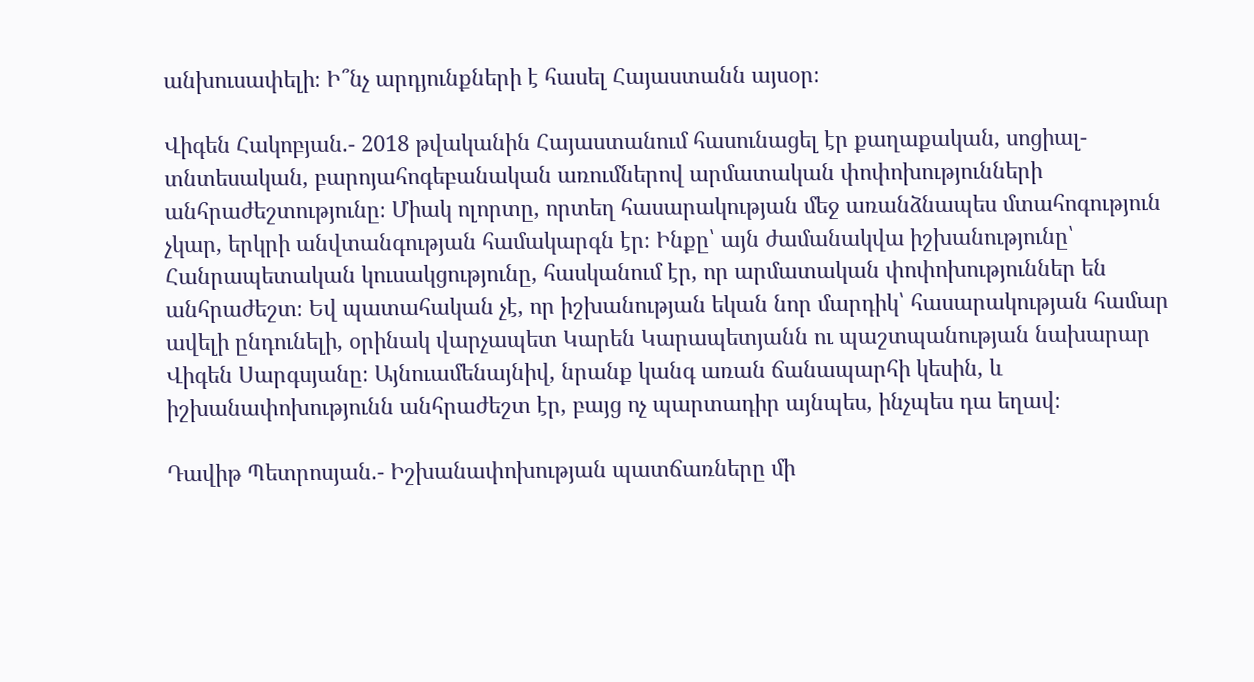անխուսափելի։ Ի՞նչ արդյունքների է հասել Հայաստանն այսօր։

Վիգեն Հակոբյան.- 2018 թվականին Հայաստանում հասունացել էր քաղաքական, սոցիալ-տնտեսական, բարոյահոգեբանական առումներով արմատական փոփոխությունների անհրաժեշտությունը։ Միակ ոլորտը, որտեղ հասարակության մեջ առանձնապես մտահոգություն չկար, երկրի անվտանգության համակարգն էր։ Ինքը՝ այն ժամանակվա իշխանությունը՝ Հանրապետական կուսակցությունը, հասկանում էր, որ արմատական փոփոխություններ են անհրաժեշտ։ Եվ պատահական չէ, որ իշխանության եկան նոր մարդիկ՝ հասարակության համար ավելի ընդունելի, օրինակ վարչապետ Կարեն Կարապետյանն ու պաշտպանության նախարար Վիգեն Սարգսյանը։ Այնուամենայնիվ, նրանք կանգ առան ճանապարհի կեսին, և իշխանափոխությունն անհրաժեշտ էր, բայց ոչ պարտադիր այնպես, ինչպես դա եղավ։

Դավիթ Պետրոսյան.- Իշխանափոխության պատճառները մի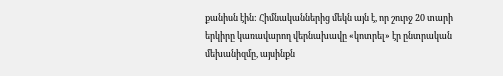քանիսն էին: Հիմնականներից մեկն այն է, որ շուրջ 20 տարի երկիրը կառավարող վերնախավը «կոտրել» էր ընտրական մեխանիզմը, այսինքն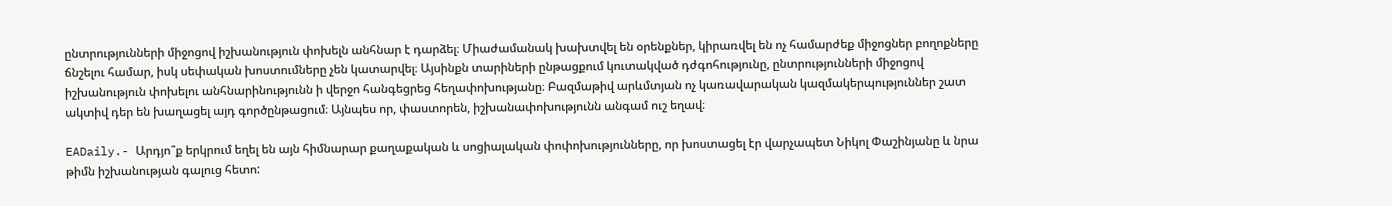ընտրությունների միջոցով իշխանություն փոխելն անհնար է դարձել։ Միաժամանակ խախտվել են օրենքներ, կիրառվել են ոչ համարժեք միջոցներ բողոքները ճնշելու համար, իսկ սեփական խոստումները չեն կատարվել։ Այսինքն տարիների ընթացքում կուտակված դժգոհությունը, ընտրությունների միջոցով իշխանություն փոխելու անհնարինությունն ի վերջո հանգեցրեց հեղափոխությանը։ Բազմաթիվ արևմտյան ոչ կառավարական կազմակերպություններ շատ ակտիվ դեր են խաղացել այդ գործընթացում։ Այնպես որ, փաստորեն, իշխանափոխությունն անգամ ուշ եղավ։

EADaily.- Արդյո՞ք երկրում եղել են այն հիմնարար քաղաքական և սոցիալական փոփոխությունները, որ խոստացել էր վարչապետ Նիկոլ Փաշինյանը և նրա թիմն իշխանության գալուց հետո: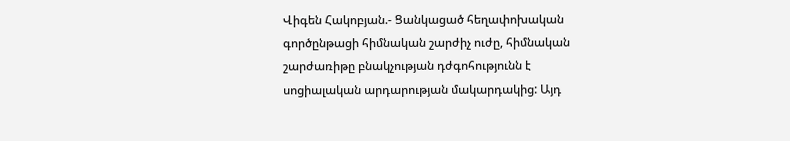Վիգեն Հակոբյան.- Ցանկացած հեղափոխական գործընթացի հիմնական շարժիչ ուժը, հիմնական շարժառիթը բնակչության դժգոհությունն է սոցիալական արդարության մակարդակից: Այդ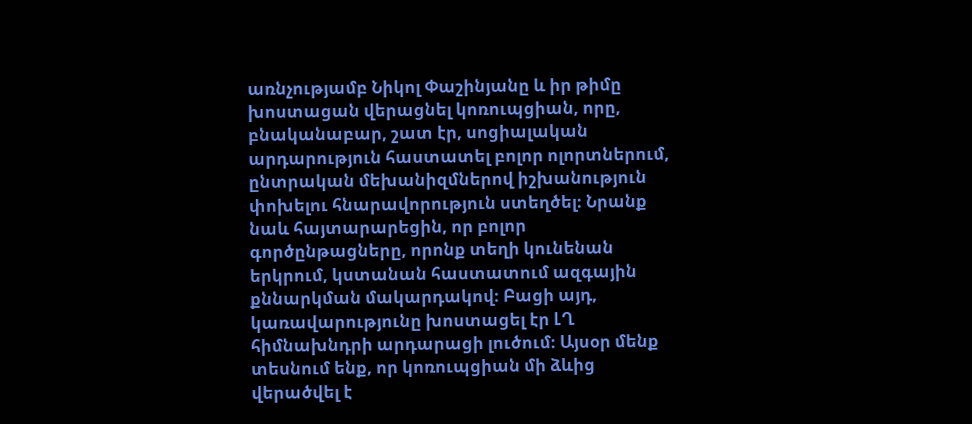առնչությամբ Նիկոլ Փաշինյանը և իր թիմը խոստացան վերացնել կոռուպցիան, որը, բնականաբար, շատ էր, սոցիալական արդարություն հաստատել բոլոր ոլորտներում, ընտրական մեխանիզմներով իշխանություն փոխելու հնարավորություն ստեղծել։ Նրանք նաև հայտարարեցին, որ բոլոր գործընթացները, որոնք տեղի կունենան երկրում, կստանան հաստատում ազգային քննարկման մակարդակով։ Բացի այդ, կառավարությունը խոստացել էր ԼՂ հիմնախնդրի արդարացի լուծում։ Այսօր մենք տեսնում ենք, որ կոռուպցիան մի ձևից վերածվել է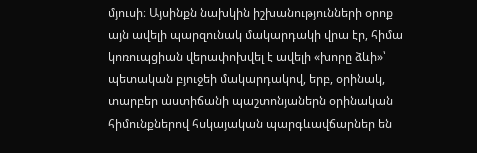մյուսի։ Այսինքն նախկին իշխանությունների օրոք այն ավելի պարզունակ մակարդակի վրա էր, հիմա կոռուպցիան վերափոխվել է ավելի «խորը ձևի»՝ պետական բյուջեի մակարդակով, երբ, օրինակ, տարբեր աստիճանի պաշտոնյաներն օրինական հիմունքներով հսկայական պարգևավճարներ են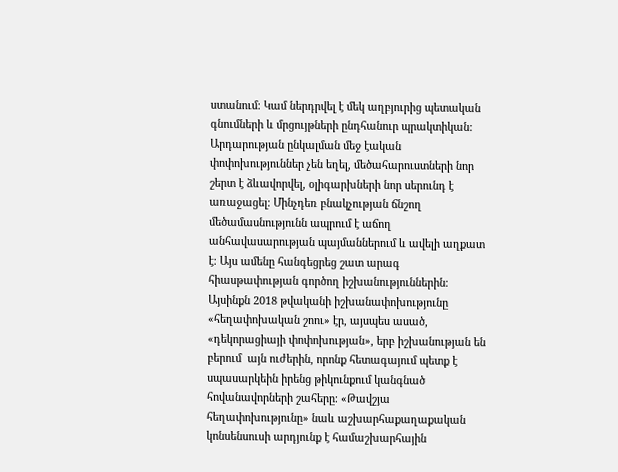ստանում։ Կամ ներդրվել է մեկ աղբյուրից պետական գնումների և մրցույթների ընդհանուր պրակտիկան: Արդարության ընկալման մեջ էական փոփոխություններ չեն եղել, մեծահարուստների նոր շերտ է ձևավորվել, օլիգարխների նոր սերունդ է առաջացել։ Մինչդեռ բնակչության ճնշող մեծամասնությունն ապրում է աճող անհավասարության պայմաններում և ավելի աղքատ է։ Այս ամենը հանգեցրեց շատ արագ հիասթափության գործող իշխանություններին։ Այսինքն 2018 թվականի իշխանափոխությունը «հեղափոխական շոու» էր, այսպես ասած, «դեկորացիայի փոփոխության», երբ իշխանության են բերում  այն ուժերին, որոնք հետագայում պետք է սպասարկեին իրենց թիկունքում կանգնած հովանավորների շահերը։ «Թավշյա հեղափոխությունը» նաև աշխարհաքաղաքական կոնսենսուսի արդյունք է համաշխարհային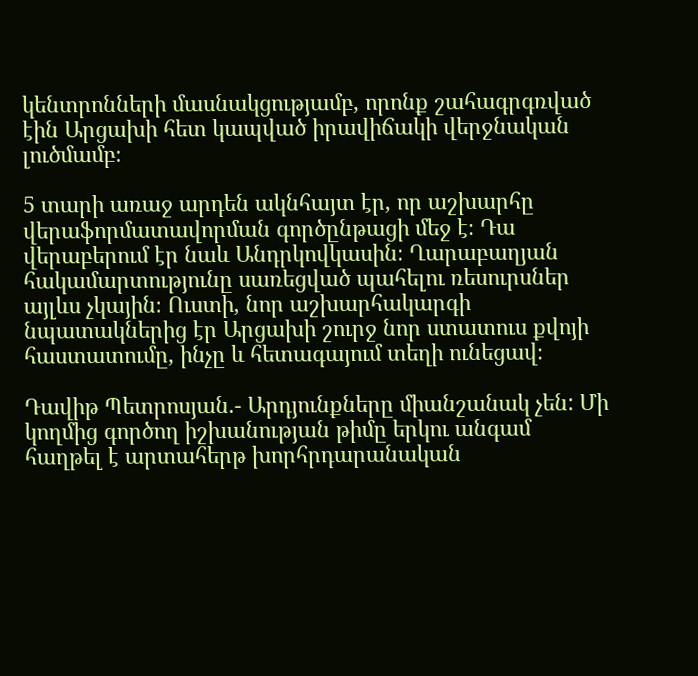կենտրոնների մասնակցությամբ, որոնք շահագրգռված էին Արցախի հետ կապված իրավիճակի վերջնական լուծմամբ։

5 տարի առաջ արդեն ակնհայտ էր, որ աշխարհը  վերաֆորմատավորման գործընթացի մեջ է։ Դա վերաբերում էր նաև Անդրկովկասին։ Ղարաբաղյան հակամարտությունը սառեցված պահելու ռեսուրսներ այլևս չկային։ Ուստի, նոր աշխարհակարգի նպատակներից էր Արցախի շուրջ նոր ստատուս քվոյի հաստատումը, ինչը և հետագայում տեղի ունեցավ։

Դավիթ Պետրոսյան.- Արդյունքները միանշանակ չեն: Մի կողմից գործող իշխանության թիմը երկու անգամ հաղթել է արտահերթ խորհրդարանական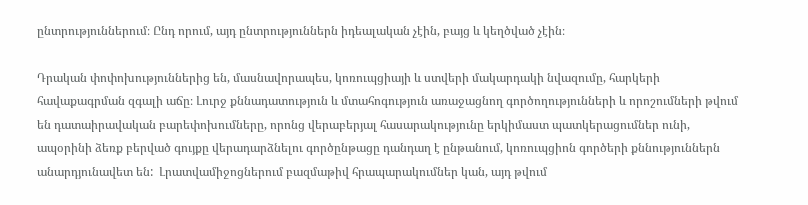ընտրություններում։ Ընդ որում, այդ ընտրություններն իդեալական չէին, բայց և կեղծված չէին։

Դրական փոփոխություններից են, մասնավորապես, կոռուպցիայի և ստվերի մակարդակի նվազումը, հարկերի հավաքագրման զգալի աճը։ Լուրջ քննադատություն և մտահոգություն առաջացնող գործողությունների և որոշումների թվում են դատաիրավական բարեփոխումները, որոնց վերաբերյալ հասարակությունը երկիմաստ պատկերացումներ ունի, ապօրինի ձեռք բերված գույքը վերադարձնելու գործընթացը դանդաղ է ընթանում, կոռուպցիոն գործերի քննություններն անարդյունավետ են:  Լրատվամիջոցներում բազմաթիվ հրապարակումներ կան, այդ թվում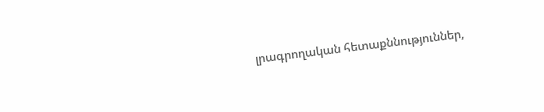լրագրողական հետաքննություններ,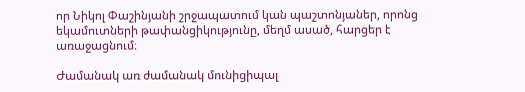որ Նիկոլ Փաշինյանի շրջապատում կան պաշտոնյաներ, որոնց եկամուտների թափանցիկությունը, մեղմ ասած, հարցեր է առաջացնում։

Ժամանակ առ ժամանակ մունիցիպալ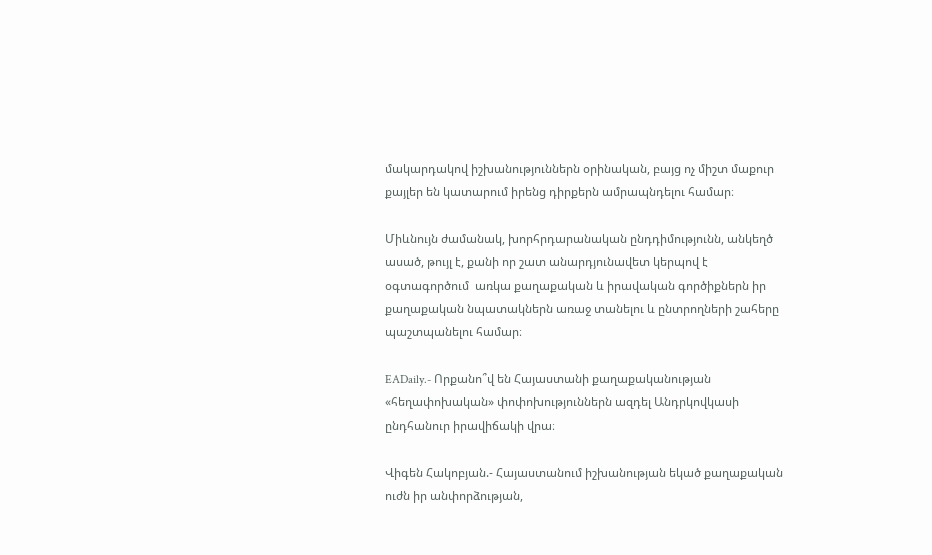մակարդակով իշխանություններն օրինական, բայց ոչ միշտ մաքուր քայլեր են կատարում իրենց դիրքերն ամրապնդելու համար։

Միևնույն ժամանակ, խորհրդարանական ընդդիմությունն, անկեղծ ասած, թույլ է, քանի որ շատ անարդյունավետ կերպով է օգտագործում  առկա քաղաքական և իրավական գործիքներն իր քաղաքական նպատակներն առաջ տանելու և ընտրողների շահերը պաշտպանելու համար։

EADaily.- Որքանո՞վ են Հայաստանի քաղաքականության «հեղափոխական» փոփոխություններն ազդել Անդրկովկասի ընդհանուր իրավիճակի վրա։

Վիգեն Հակոբյան.- Հայաստանում իշխանության եկած քաղաքական ուժն իր անփորձության,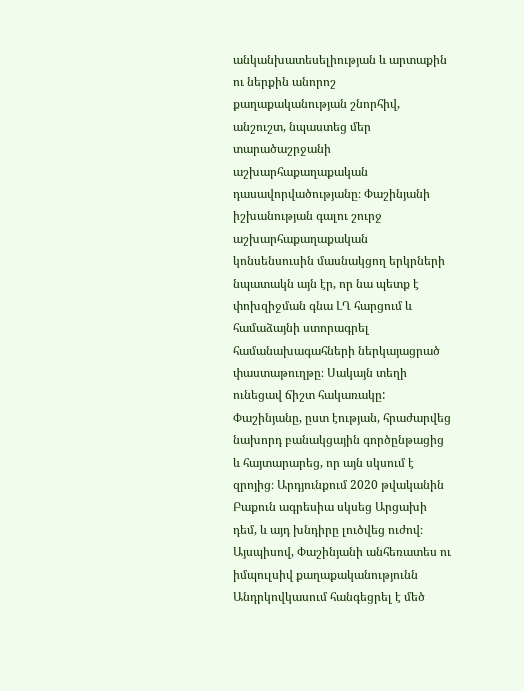անկանխատեսելիության և արտաքին ու ներքին անորոշ քաղաքականության շնորհիվ, անշուշտ, նպաստեց մեր տարածաշրջանի աշխարհաքաղաքական դասավորվածությանը։ Փաշինյանի իշխանության գալու շուրջ աշխարհաքաղաքական կոնսենսուսին մասնակցող երկրների նպատակն այն էր, որ նա պետք է փոխզիջման գնա ԼՂ հարցում և համաձայնի ստորագրել համանախագահների ներկայացրած փաստաթուղթը։ Սակայն տեղի ունեցավ ճիշտ հակառակը: Փաշինյանը, ըստ էության, հրաժարվեց նախորդ բանակցային գործընթացից և հայտարարեց, որ այն սկսում է զրոյից։ Արդյունքում 2020 թվականին Բաքուն ագրեսիա սկսեց Արցախի դեմ, և այդ խնդիրը լուծվեց ուժով։ Այսպիսով, Փաշինյանի անհեռատես ու իմպուլսիվ քաղաքականությունն Անդրկովկասում հանգեցրել է մեծ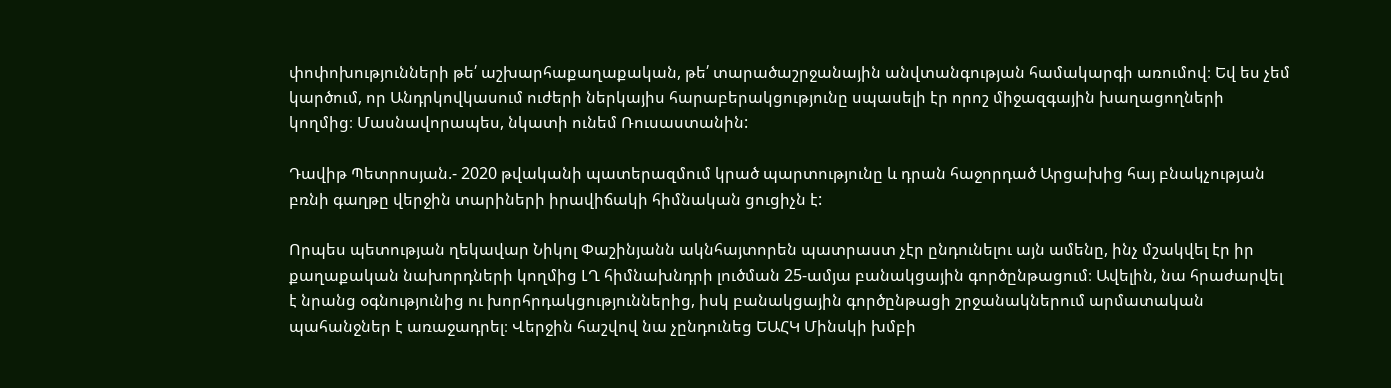փոփոխությունների թե՛ աշխարհաքաղաքական, թե՛ տարածաշրջանային անվտանգության համակարգի առումով։ Եվ ես չեմ կարծում, որ Անդրկովկասում ուժերի ներկայիս հարաբերակցությունը սպասելի էր որոշ միջազգային խաղացողների կողմից։ Մասնավորապես, նկատի ունեմ Ռուսաստանին:

Դավիթ Պետրոսյան.- 2020 թվականի պատերազմում կրած պարտությունը և դրան հաջորդած Արցախից հայ բնակչության բռնի գաղթը վերջին տարիների իրավիճակի հիմնական ցուցիչն է:

Որպես պետության ղեկավար Նիկոլ Փաշինյանն ակնհայտորեն պատրաստ չէր ընդունելու այն ամենը, ինչ մշակվել էր իր քաղաքական նախորդների կողմից ԼՂ հիմնախնդրի լուծման 25-ամյա բանակցային գործընթացում։ Ավելին, նա հրաժարվել է նրանց օգնությունից ու խորհրդակցություններից, իսկ բանակցային գործընթացի շրջանակներում արմատական պահանջներ է առաջադրել։ Վերջին հաշվով նա չընդունեց ԵԱՀԿ Մինսկի խմբի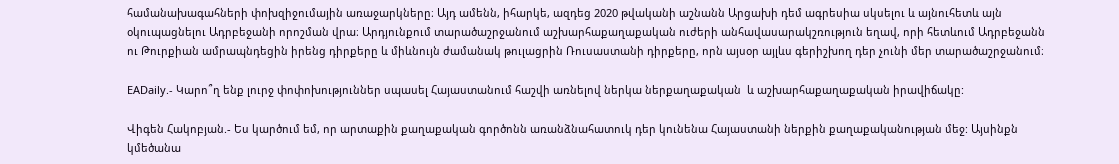համանախագահների փոխզիջումային առաջարկները։ Այդ ամենն, իհարկե, ազդեց 2020 թվականի աշնանն Արցախի դեմ ագրեսիա սկսելու և այնուհետև այն օկուպացնելու Ադրբեջանի որոշման վրա։ Արդյունքում տարածաշրջանում աշխարհաքաղաքական ուժերի անհավասարակշռություն եղավ, որի հետևում Ադրբեջանն ու Թուրքիան ամրապնդեցին իրենց դիրքերը և միևնույն ժամանակ թուլացրին Ռուսաստանի դիրքերը, որն այսօր այլևս գերիշխող դեր չունի մեր տարածաշրջանում։

EADaily.- Կարո՞ղ ենք լուրջ փոփոխություններ սպասել Հայաստանում հաշվի առնելով ներկա ներքաղաքական  և աշխարհաքաղաքական իրավիճակը:

Վիգեն Հակոբյան.- Ես կարծում եմ, որ արտաքին քաղաքական գործոնն առանձնահատուկ դեր կունենա Հայաստանի ներքին քաղաքականության մեջ: Այսինքն կմեծանա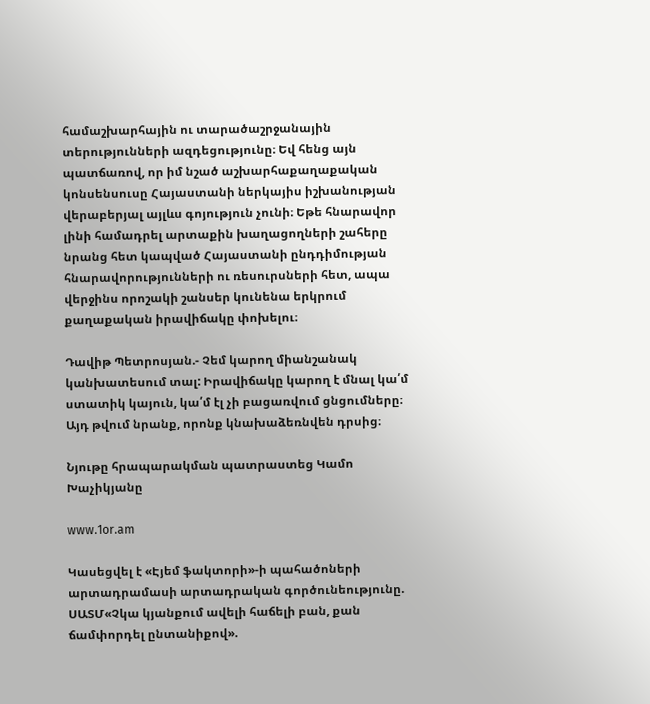համաշխարհային ու տարածաշրջանային տերությունների ազդեցությունը։ Եվ հենց այն պատճառով, որ իմ նշած աշխարհաքաղաքական կոնսենսուսը Հայաստանի ներկայիս իշխանության վերաբերյալ այլևս գոյություն չունի։ Եթե հնարավոր լինի համադրել արտաքին խաղացողների շահերը նրանց հետ կապված Հայաստանի ընդդիմության հնարավորությունների ու ռեսուրսների հետ, ապա վերջինս որոշակի շանսեր կունենա երկրում քաղաքական իրավիճակը փոխելու։

Դավիթ Պետրոսյան.- Չեմ կարող միանշանակ կանխատեսում տալ: Իրավիճակը կարող է մնալ կա՛մ ստատիկ կայուն, կա՛մ էլ չի բացառվում ցնցումները։ Այդ թվում նրանք, որոնք կնախաձեռնվեն դրսից։

Նյութը հրապարակման պատրաստեց Կամո Խաչիկյանը

www.1or.am

Կասեցվել է «Էյեմ ֆակտորի»-ի պահածոների արտադրամասի արտադրական գործունեությունը. ՍԱՏՄ«Չկա կյանքում ավելի հաճելի բան, քան ճամփորդել ընտանիքով».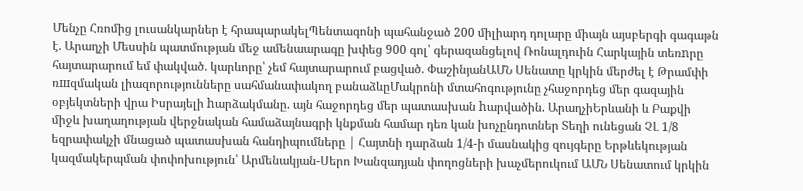Մենչը Հռոմից լուսանկարներ է հրապարակելՊենտագոնի պահանջած 200 միլիարդ դոլարը միայն այսբերգի գագաթն է. Արաղչի Մեսսին պատմության մեջ ամենաարագը խփեց 900 գոլ՝ գերազանցելով Ռոնալդուին Հարկային տեռnրը հայտարարում եմ փակված. կարևորը՝ չեմ հայտարարում բացված. ՓաշինյանԱՄՆ Սենատը կրկին մերժել է Թրամփի ռшզմական լիազորությունները սահմանափակող բանաձևըՄակրոնի մտահոգությունը չհաջորդեց մեր գազային օբյեկտների վրա Իսրայելի hարձակմանը. այն հաջորդեց մեր պատասխան hարվածին. ԱրաղչիԵրևանի և Բաքվի միջև խաղաղության վերջնական համաձայնագրի կնքման համար դեռ կան խոչընդոտներ Տեղի ունեցան ՉԼ 1/8 եզրափակչի մնացած պատասխան հանդիպումները | Հայտնի դարձան 1/4-ի մասնակից զույգերը Երթևեկության կազմակերպման փոփոխություն՝ Արմենակյան-Սերո Խանզադյան փողոցների խաչմերուկում ԱՄՆ Սենատում կրկին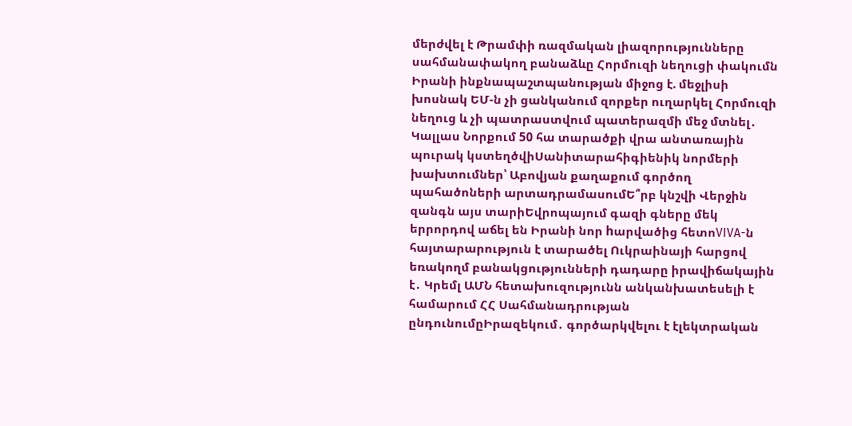մերժվել է Թրամփի ռազմական լիազորությունները սահմանափակող բանաձևը Հորմուզի նեղուցի փակումն Իրանի ինքնապաշտպանության միջոց է. մեջլիսի խոսնակ ԵՄ-ն չի ցանկանում զորքեր ուղարկել Հորմուզի նեղուց և չի պատրաստվում պատերազմի մեջ մտնել․ Կալլաս Նորքում 50 հա տարածքի վրա անտառային պուրակ կստեղծվիՍանիտարահիգիենիկ նորմերի խախտումներ՝ Աբովյան քաղաքում գործող պահածոների արտադրամասումԵ՞րբ կնշվի Վերջին զանգն այս տարիԵվրոպայում գազի գները մեկ երրորդով աճել են Իրանի նոր hարվածից հետոVIVA-ն հայտարարություն է տարածել Ուկրաինայի հարցով եռակողմ բանակցությունների դադարը իրավիճակային է․ Կրեմլ ԱՄՆ հետախուզությունն անկանխատեսելի է համարում ՀՀ Սահմանադրության ընդունումըԻրազեկում․ գործարկվելու է էլեկտրական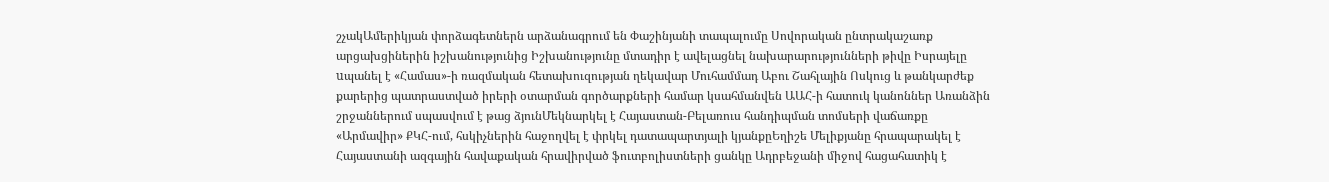շչակԱմերիկյան փորձագետներն արձանագրում են Փաշինյանի տապալումը Սովորական ընտրակաշառք արցախցիներին իշխանությունից Իշխանությունը մտադիր է ավելացնել նախարարությունների թիվը Իսրայելը uպանել է «Համաս»-ի ռազմական հետախուզության ղեկավար Մուհամմադ Աբու Շահլային Ոսկուց և թանկարժեք քարերից պատրաստված իրերի օտարման գործարքների համար կսահմանվեն ԱԱՀ-ի հատուկ կանոններ Առանձին շրջաններում սպասվում է թաց ձյունՄեկնարկել է Հայաստան-Բելառուս հանդիպման տոմսերի վաճառքը «Արմավիր» ՔԿՀ-ում, հսկիչներին հաջողվել է փրկել դատապարտյալի կյանքըԵղիշե Մելիքյանը հրապարակել է Հայաստանի ազգային հավաքական հրավիրված ֆուտբոլիստների ցանկը Ադրբեջանի միջով հացահատիկ է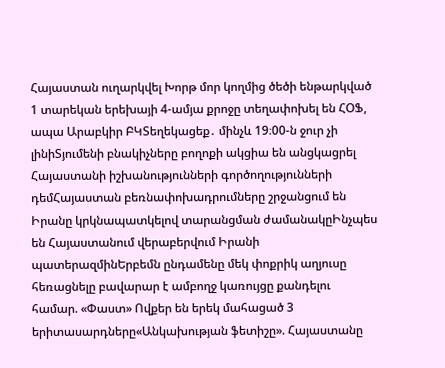Հայաստան ուղարկվել Խորթ մոր կողմից ծեծի ենթարկված 1 տարեկան երեխայի 4-ամյա քրոջը տեղափոխել են ՀՕՖ, ապա Արաբկիր ԲԿՏեղեկացեք․ մինչև 19։00-ն ջուր չի լինիՏյումենի բնակիչները բողոքի ակցիա են անցկացրել Հայաստանի իշխանությունների գործողությունների դեմՀայաստան բեռնափոխադրումները շրջանցում են Իրանը կրկնապատկելով տարանցման ժամանակըԻնչպես են Հայաստանում վերաբերվում Իրանի պատերազմինԵրբեմն ընդամենը մեկ փոքրիկ աղյուսը հեռացնելը բավարար է ամբողջ կառույցը քանդելու համար. «Փաստ» Ովքեր են երեկ մահացած 3 երիտասարդները«Անկախության ֆետիշը». Հայաստանը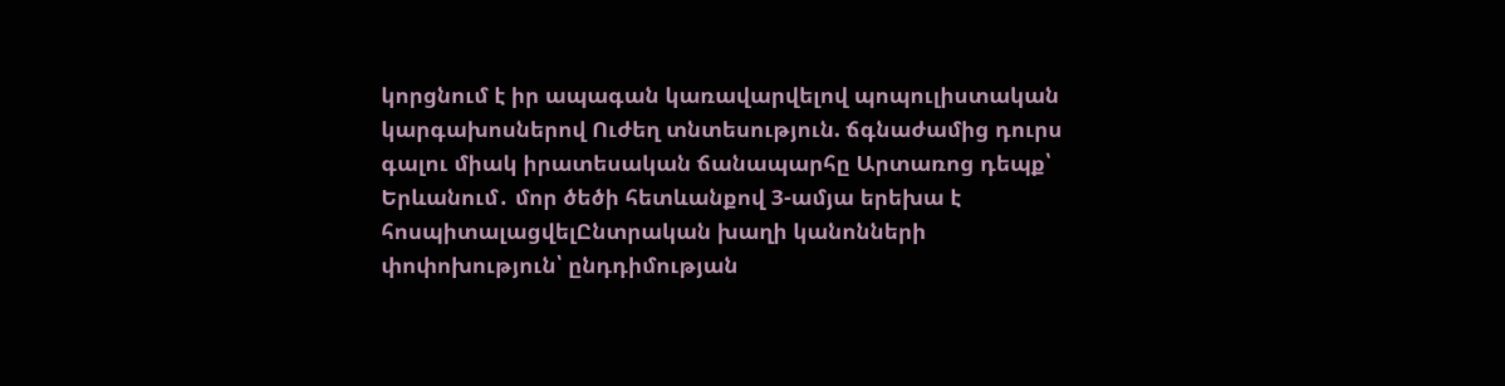կորցնում է իր ապագան կառավարվելով պոպուլիստական կարգախոսներով Ուժեղ տնտեսություն. ճգնաժամից դուրս գալու միակ իրատեսական ճանապարհը Արտառոց դեպք՝ Երևանում․ մոր ծեծի հետևանքով 3-ամյա երեխա է հոսպիտալացվելԸնտրական խաղի կանոնների փոփոխություն՝ ընդդիմության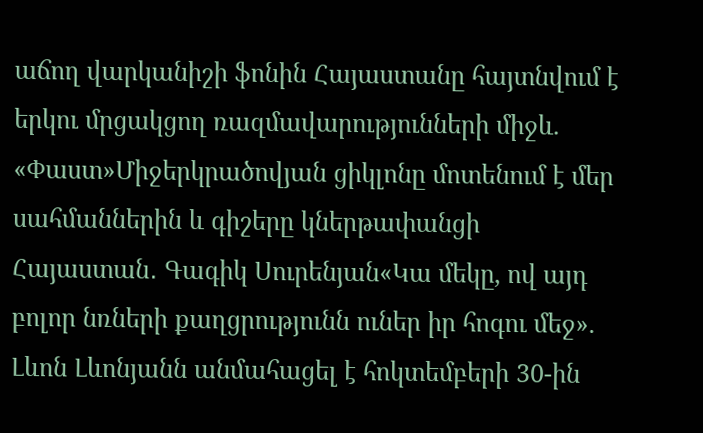աճող վարկանիշի ֆոնին Հայաստանը հայտնվում է երկու մրցակցող ռազմավարությունների միջև. «Փաստ»Միջերկրածովյան ցիկլոնը մոտենում է մեր սահմաններին և գիշերը կներթափանցի Հայաստան․ Գագիկ Սուրենյան«Կա մեկը, ով այդ բոլոր նռների քաղցրությունն ուներ իր հոգու մեջ». Լևոն Լևոնյանն անմահացել է հոկտեմբերի 30-ին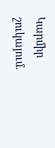Կարմիր շուկայում.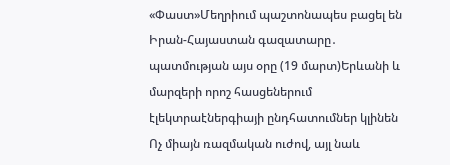«Փաստ»Մեղրիում պաշտոնապես բացել են Իրան-Հայաստան գազատարը․ պատմության այս օրը (19 մարտ)Երևանի և մարզերի որոշ հասցեներում էլեկտրաէներգիայի ընդհատումներ կլինեն Ոչ միայն ռազմական ուժով, այլ նաև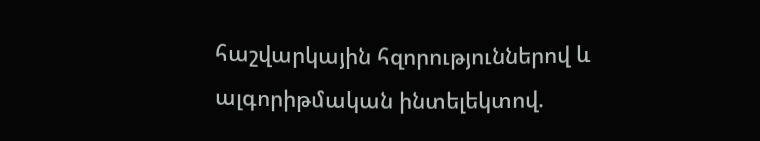հաշվարկային հզորություններով և ալգորիթմական ինտելեկտով.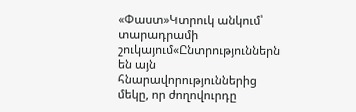«Փաստ»Կտրուկ անկում՝ տարադրամի շուկայում«Ընտրություններն են այն հնարավորություններից մեկը, որ ժողովուրդը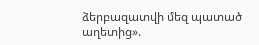ձերբազատվի մեզ պատած աղետից».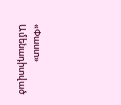«Փաստ»
Ամենադիտված